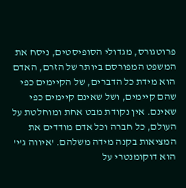פרוטגורס, מגדולי הסופיסטים, ניסח את המשפט המפורסם ביותר של הזרם, האדם הוא מידת כל הדברים, של הקיימים כפי שהם קיימים, ושל שאינם קיימים כפי שאינם. אין נקודת מבט אחת ומוחלטת על העולם, כל חברה וכל אדם מודדים את המציאות בקנה מידה משלהם. 'איווה ג'י' הוא דוקומנטרי על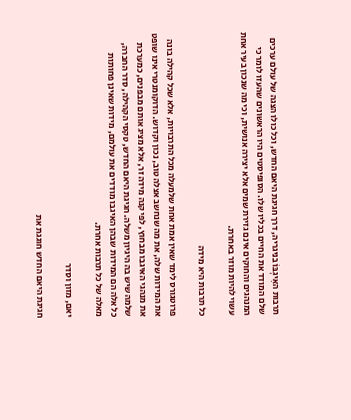תרבות האִיגְבּוֹ בניגריה, דרך חגיגת היאם החדש, וכל כולו הצגה של עולם ערכים שלם המודד את החיים בכליו שלו. הסופיסטים היו הראשונים שהעזו לומר כי המנהגים והחוקים אינם גזירת שמים אלא יצירה אנושית, וכי מה שנכון בעיר אחת עשוי להיות מוזר באחרת.

כל תרבות היא מידה

פרוטגורס לימד שאין אמת אחת שלמעלה מכל התרבויות, אלא שכל קהילה בונה את המידות שלה, את מה שנחשב אצלה טוב, נכון וקדוש. הדוקומנטרי אינו שופט את מנהגי האיגבו מבחוץ, לפי קנה מידה זר, אלא מציג אותם מבפנים, כמערכת שלמה שיש בה היגיון משלה. חגיגת היאם החדש, טקסי הקהילה, סדר החברה, כל אלה הם המידות שבהן האיגבו מודדים את עולמם, מידות שאינן פחותות מאלה של כל תרבות אחרת.

יאם, מזון וסדר

חגיגת היאם החדש חוגגת את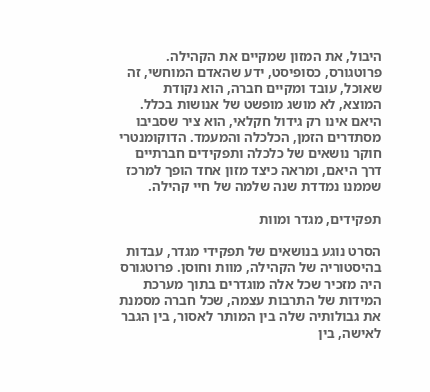היבול, את המזון שמקיים את הקהילה. פרוטגורס, כסופיסט, ידע שהאדם המוחשי, זה שאוכל, עובד ומקיים חברה, הוא נקודת המוצא, לא מושג מופשט של אנושות בכלל. היאם אינו רק גידול חקלאי, הוא ציר שסביבו מסתדרים הזמן, הכלכלה והמעמד. הדוקומנטרי חוקר נושאים של כלכלה ותפקידים חברתיים דרך היאם, ומראה כיצד מזון אחד הופך למרכז שממנו נמדדת שנה שלמה של חיי קהילה.

תפקידים, מגדר ומוות

הסרט נוגע בנושאים של תפקידי מגדר, עבדות בהיסטוריה של הקהילה, מוות וחוסן. פרוטגורס היה מזכיר שכל אלה מוגדרים בתוך מערכת המידות של התרבות עצמה, שכל חברה מסמנת את גבולותיה שלה בין המותר לאסור, בין הגבר לאישה, בין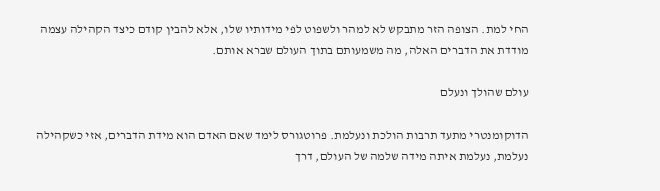החי למת. הצופה הזר מתבקש לא למהר ולשפוט לפי מידותיו שלו, אלא להבין קודם כיצד הקהילה עצמה מודדת את הדברים האלה, מה משמעותם בתוך העולם שברא אותם.

עולם שהולך ונעלם

הדוקומנטרי מתעד תרבות הולכת ונעלמת. פרוטגורס לימד שאם האדם הוא מידת הדברים, אזי כשקהילה נעלמת, נעלמת איתה מידה שלמה של העולם, דרך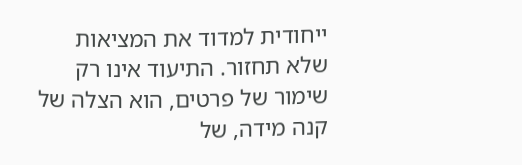ייחודית למדוד את המציאות שלא תחזור. התיעוד אינו רק שימור של פרטים, הוא הצלה של קנה מידה, של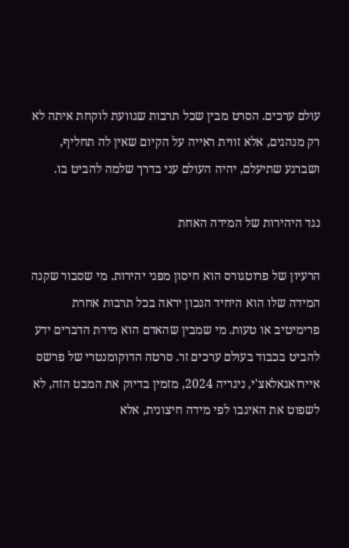עולם ערכים. הסרט מבין שכל תרבות שגוועת לוקחת איתה לא רק מנהגים, אלא זווית ראייה על הקיום שאין לה תחליף, ושברגע שתיעלם, יהיה העולם עני בדרך שלמה להביט בו.

נגד היהירות של המידה האחת

הרעיון של פרוטגורס הוא חיסון מפני יהירות. מי שסבור שקנה המידה שלו הוא היחיד הנכון יראה בכל תרבות אחרת פרימיטיב או טעות. מי שמבין שהאדם הוא מידת הדברים ידע להביט בכבוד בעולם ערכים זר. סרטה הדוקומנטרי של פרשס איירואגאלאצ'י, ניגריה 2024, מזמין בדיוק את המבט הזה, לא לשפוט את האיגבו לפי מידה חיצונית, אלא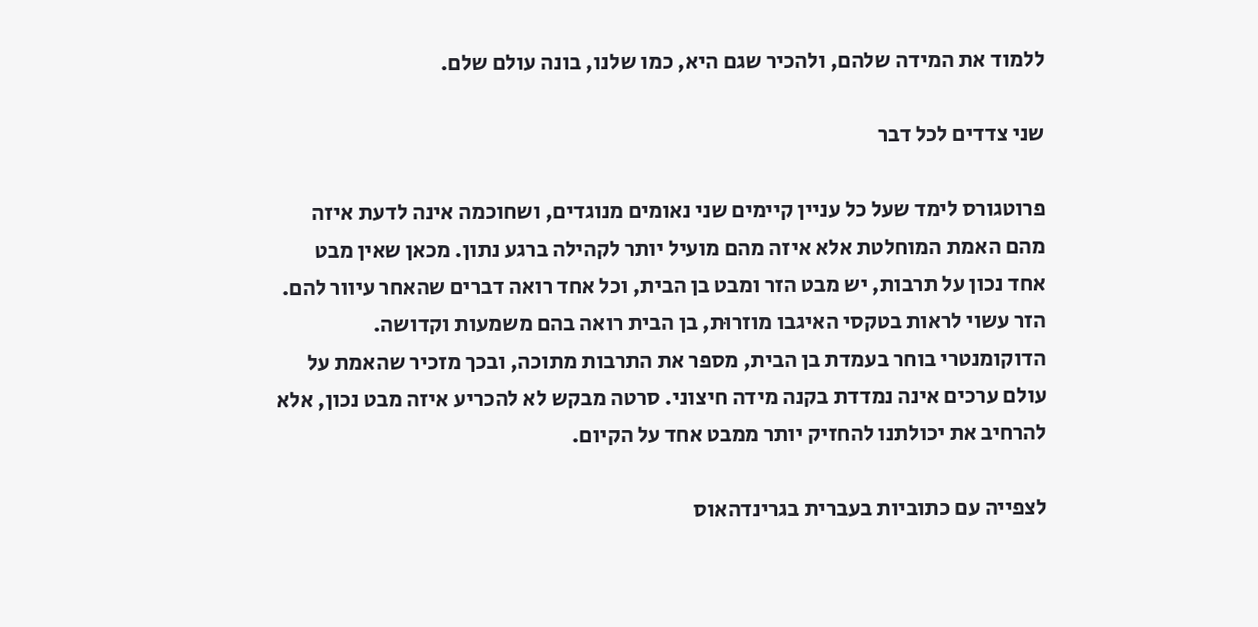ללמוד את המידה שלהם, ולהכיר שגם היא, כמו שלנו, בונה עולם שלם.

שני צדדים לכל דבר

פרוטגורס לימד שעל כל עניין קיימים שני נאומים מנוגדים, ושחוכמה אינה לדעת איזה מהם האמת המוחלטת אלא איזה מהם מועיל יותר לקהילה ברגע נתון. מכאן שאין מבט אחד נכון על תרבות, יש מבט הזר ומבט בן הבית, וכל אחד רואה דברים שהאחר עיוור להם. הזר עשוי לראות בטקסי האיגבו מוזרוּת, בן הבית רואה בהם משמעות וקדושה. הדוקומנטרי בוחר בעמדת בן הבית, מספר את התרבות מתוכה, ובכך מזכיר שהאמת על עולם ערכים אינה נמדדת בקנה מידה חיצוני. סרטה מבקש לא להכריע איזה מבט נכון, אלא להרחיב את יכולתנו להחזיק יותר ממבט אחד על הקיום.

לצפייה עם כתוביות בעברית בגרינדהאוס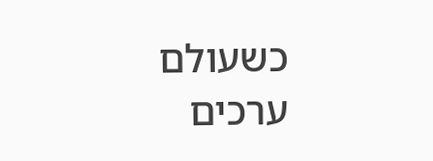כשעולם ערכים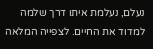נעלם, נעלמת איתו דרך שלמה למדוד את החיים. לצפייה המלאה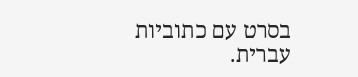בסרט עם כתוביות עברית.